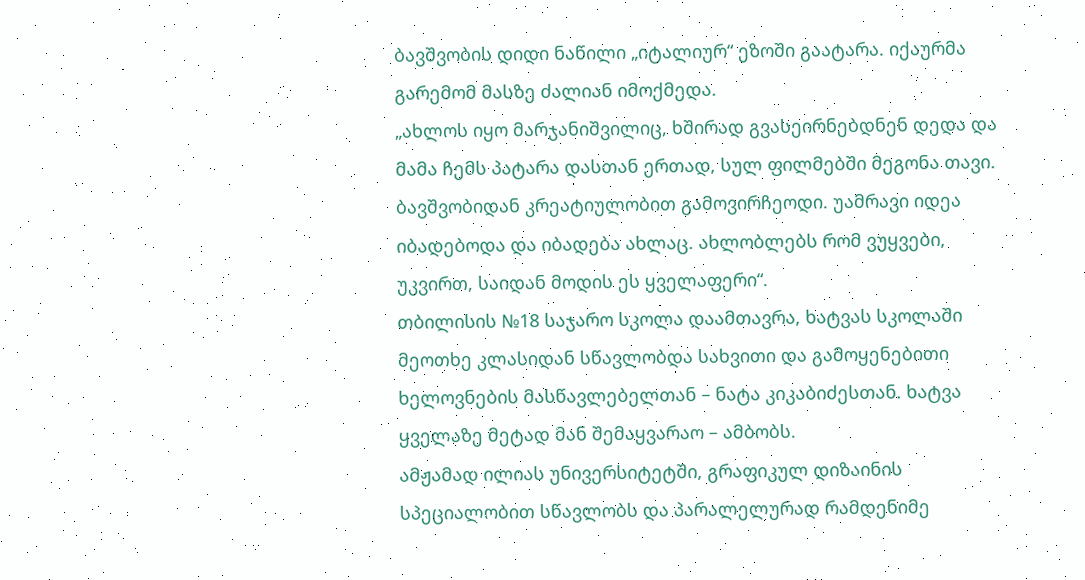ბავშვობის დიდი ნაწილი „იტალიურ“ ეზოში გაატარა. იქაურმა გარემომ მასზე ძალიან იმოქმედა.
„ახლოს იყო მარჯანიშვილიც, ხშირად გვასეირნებდნენ დედა და მამა ჩემს პატარა დასთან ერთად, სულ ფილმებში მეგონა თავი.
ბავშვობიდან კრეატიულობით გამოვირჩეოდი. უამრავი იდეა იბადებოდა და იბადება ახლაც. ახლობლებს რომ ვუყვები, უკვირთ, საიდან მოდის ეს ყველაფერი“.
თბილისის №18 საჯარო სკოლა დაამთავრა, ხატვას სკოლაში მეოთხე კლასიდან სწავლობდა სახვითი და გამოყენებითი ხელოვნების მასწავლებელთან – ნატა კიკაბიძესთან. ხატვა ყველაზე მეტად მან შემაყვარაო – ამბობს.
ამჟამად ილიას უნივერსიტეტში, გრაფიკულ დიზაინის სპეციალობით სწავლობს და პარალელურად რამდენიმე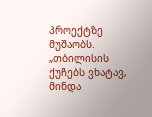პროექტზე მუშაობს.
„თბილისის ქუჩებს ვხატავ, მინდა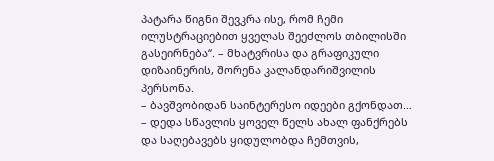პატარა წიგნი შევკრა ისე, რომ ჩემი ილუსტრაციებით ყველას შეეძლოს თბილისში გასეირნება“. – მხატვრისა და გრაფიკული დიზაინერის, შორენა კალანდარიშვილის პერსონა.
– ბავშვობიდან საინტერესო იდეები გქონდათ…
– დედა სწავლის ყოველ წელს ახალ ფანქრებს და საღებავებს ყიდულობდა ჩემთვის,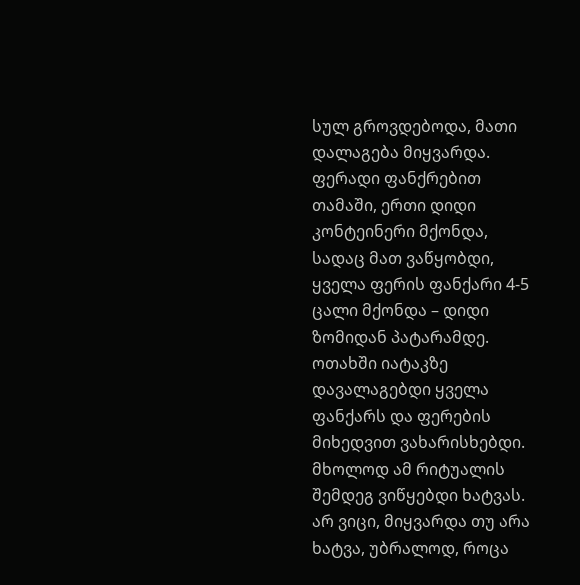სულ გროვდებოდა, მათი დალაგება მიყვარდა. ფერადი ფანქრებით თამაში, ერთი დიდი კონტეინერი მქონდა, სადაც მათ ვაწყობდი, ყველა ფერის ფანქარი 4-5 ცალი მქონდა – დიდი ზომიდან პატარამდე. ოთახში იატაკზე დავალაგებდი ყველა ფანქარს და ფერების მიხედვით ვახარისხებდი. მხოლოდ ამ რიტუალის შემდეგ ვიწყებდი ხატვას. არ ვიცი, მიყვარდა თუ არა ხატვა, უბრალოდ, როცა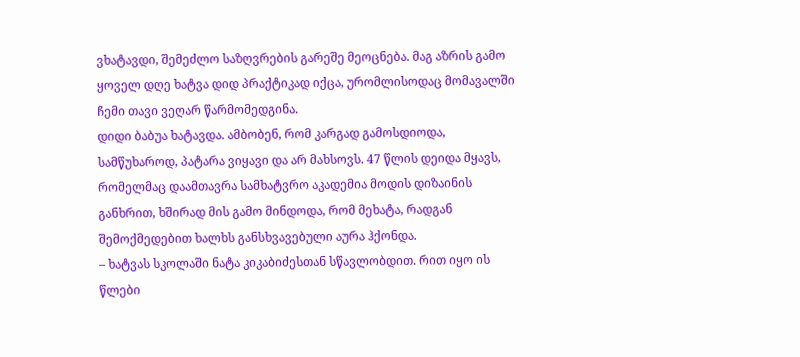ვხატავდი, შემეძლო საზღვრების გარეშე მეოცნება. მაგ აზრის გამო ყოველ დღე ხატვა დიდ პრაქტიკად იქცა, ურომლისოდაც მომავალში ჩემი თავი ვეღარ წარმომედგინა.
დიდი ბაბუა ხატავდა. ამბობენ, რომ კარგად გამოსდიოდა, სამწუხაროდ, პატარა ვიყავი და არ მახსოვს. 47 წლის დეიდა მყავს, რომელმაც დაამთავრა სამხატვრო აკადემია მოდის დიზაინის განხრით, ხშირად მის გამო მინდოდა, რომ მეხატა, რადგან შემოქმედებით ხალხს განსხვავებული აურა ჰქონდა.
– ხატვას სკოლაში ნატა კიკაბიძესთან სწავლობდით. რით იყო ის წლები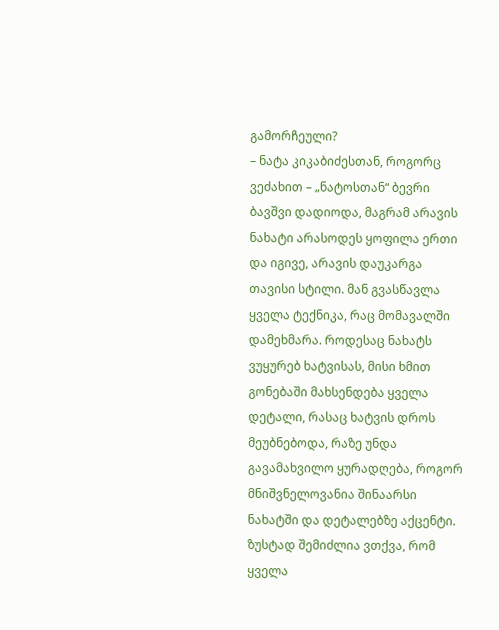გამორჩეული?
– ნატა კიკაბიძესთან, როგორც ვეძახით – „ნატოსთან“ ბევრი ბავშვი დადიოდა, მაგრამ არავის ნახატი არასოდეს ყოფილა ერთი და იგივე, არავის დაუკარგა თავისი სტილი. მან გვასწავლა ყველა ტექნიკა, რაც მომავალში დამეხმარა. როდესაც ნახატს ვუყურებ ხატვისას, მისი ხმით გონებაში მახსენდება ყველა დეტალი, რასაც ხატვის დროს მეუბნებოდა, რაზე უნდა გავამახვილო ყურადღება, როგორ მნიშვნელოვანია შინაარსი ნახატში და დეტალებზე აქცენტი. ზუსტად შემიძლია ვთქვა, რომ ყველა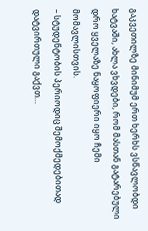გაკვეთილზე მინიმუმ ერთ ხერხს ვსწავლობდი ხატვაში, ახლა ვხვდები, რომ მასთან გატარებული დრო ყველაზე ნაყოფიერი იყო ჩემი მომავლისთვის.
– სტუდენტობის პერიოდიც შემოქმედებითად დატვირთული გაქვთ…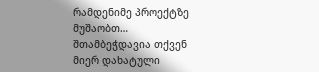რამდენიმე პროექტზე მუშაობთ… შთამბეჭდავია თქვენ მიერ დახატული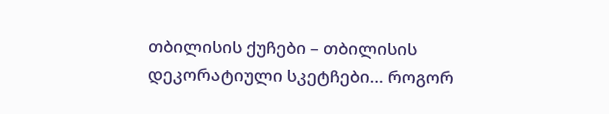თბილისის ქუჩები – თბილისის დეკორატიული სკეტჩები… როგორ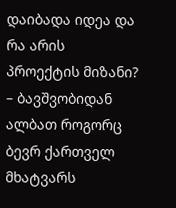დაიბადა იდეა და რა არის პროექტის მიზანი?
– ბავშვობიდან ალბათ როგორც ბევრ ქართველ მხატვარს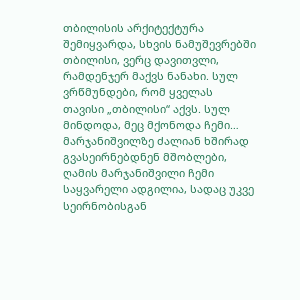თბილისის არქიტექტურა შემიყვარდა, სხვის ნამუშევრებში თბილისი, ვერც დავითვლი, რამდენჯერ მაქვს ნანახი. სულ ვრწმუნდები, რომ ყველას თავისი „თბილისი“ აქვს. სულ მინდოდა, მეც მქონოდა ჩემი… მარჯანიშვილზე ძალიან ხშირად გვასეირნებდნენ მშობლები, ღამის მარჯანიშვილი ჩემი საყვარელი ადგილია, სადაც უკვე სეირნობისგან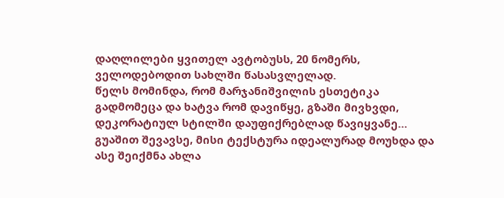დაღლილები ყვითელ ავტობუსს, 20 ნომერს, ველოდებოდით სახლში წასასვლელად.
წელს მომინდა, რომ მარჯანიშვილის ესთეტიკა გადმომეცა და ხატვა რომ დავიწყე, გზაში მივხვდი, დეკორატიულ სტილში დაუფიქრებლად წავიყვანე… გუაშით შევავსე, მისი ტექსტურა იდეალურად მოუხდა და ასე შეიქმნა ახლა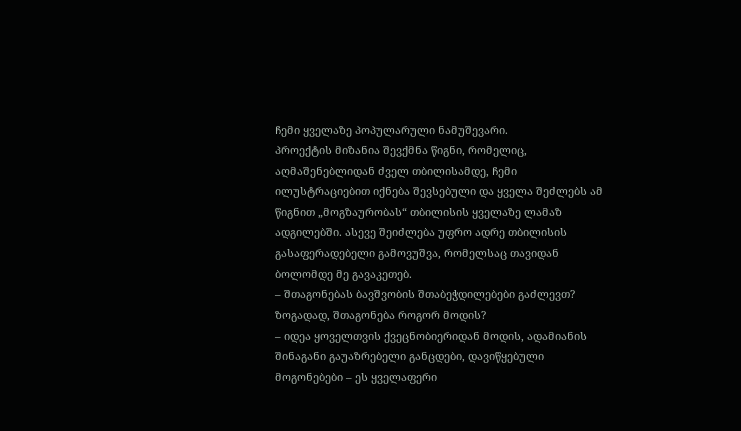ჩემი ყველაზე პოპულარული ნამუშევარი.
პროექტის მიზანია შევქმნა წიგნი, რომელიც, აღმაშენებლიდან ძველ თბილისამდე, ჩემი ილუსტრაციებით იქნება შევსებული და ყველა შეძლებს ამ წიგნით „მოგზაურობას“ თბილისის ყველაზე ლამაზ ადგილებში. ასევე შეიძლება უფრო ადრე თბილისის გასაფერადებელი გამოვუშვა, რომელსაც თავიდან ბოლომდე მე გავაკეთებ.
– შთაგონებას ბავშვობის შთაბეჭდილებები გაძლევთ? ზოგადად, შთაგონება როგორ მოდის?
– იდეა ყოველთვის ქვეცნობიერიდან მოდის, ადამიანის შინაგანი გაუაზრებელი განცდები, დავიწყებული მოგონებები – ეს ყველაფერი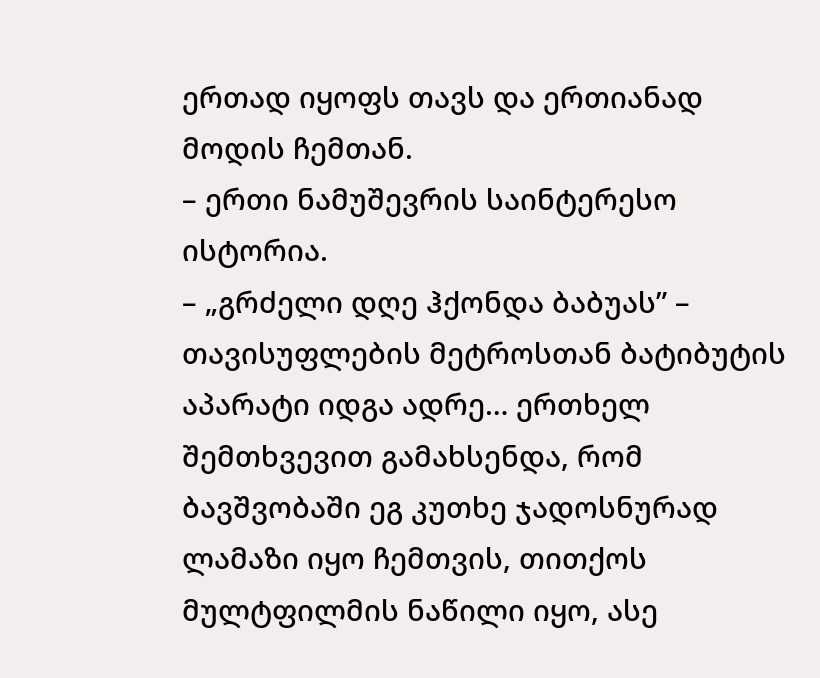ერთად იყოფს თავს და ერთიანად მოდის ჩემთან.
– ერთი ნამუშევრის საინტერესო ისტორია.
– „გრძელი დღე ჰქონდა ბაბუას” – თავისუფლების მეტროსთან ბატიბუტის აპარატი იდგა ადრე… ერთხელ შემთხვევით გამახსენდა, რომ ბავშვობაში ეგ კუთხე ჯადოსნურად ლამაზი იყო ჩემთვის, თითქოს მულტფილმის ნაწილი იყო, ასე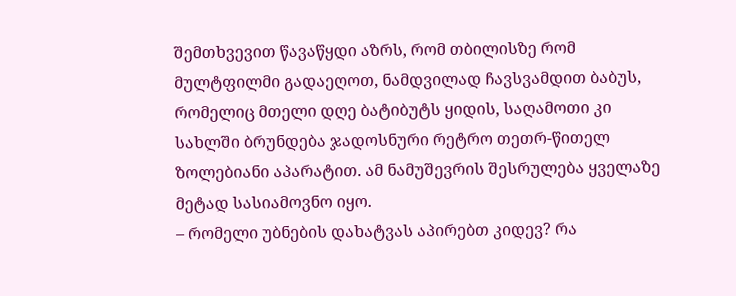შემთხვევით წავაწყდი აზრს, რომ თბილისზე რომ მულტფილმი გადაეღოთ, ნამდვილად ჩავსვამდით ბაბუს, რომელიც მთელი დღე ბატიბუტს ყიდის, საღამოთი კი სახლში ბრუნდება ჯადოსნური რეტრო თეთრ-წითელ ზოლებიანი აპარატით. ამ ნამუშევრის შესრულება ყველაზე მეტად სასიამოვნო იყო.
– რომელი უბნების დახატვას აპირებთ კიდევ? რა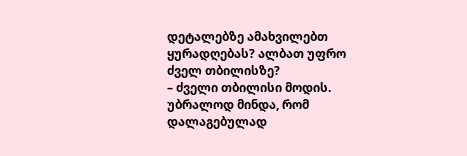დეტალებზე ამახვილებთ ყურადღებას? ალბათ უფრო ძველ თბილისზე?
– ძველი თბილისი მოდის. უბრალოდ მინდა, რომ დალაგებულად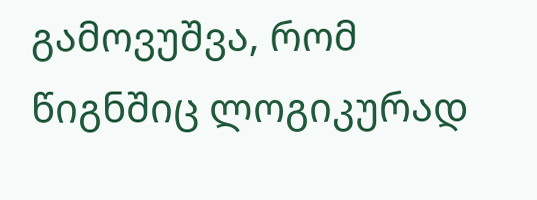გამოვუშვა, რომ წიგნშიც ლოგიკურად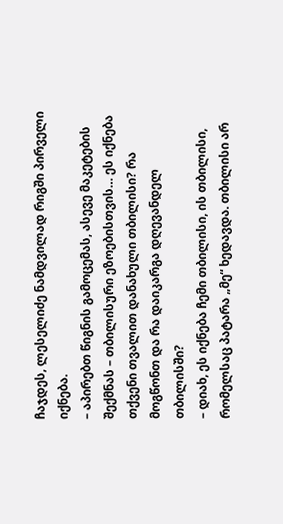ჩაჯდეს, ლესელიძე ნამდვილად რიგში პირველი იქნება.
– აპირებთ წიგნის გამოცემას, ასევე მაკეტების შექმნას – თბილისური ეზოებისთვის… ეს იქნება თქვენი თვალით დანახული თბილისი? რა მოგწონთ და რა დაიკარგა დღევანდელ თბილისში?
– დიახ, ეს იქნება ჩემი თბილისი, ის თბილისი, რომელსაც პატარა „მე“ ხედავდა. თბილისი არ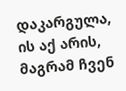დაკარგულა, ის აქ არის, მაგრამ ჩვენ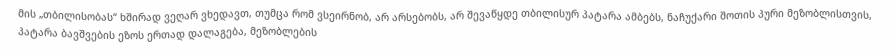მის „თბილისობას“ ხშირად ვეღარ ვხედავთ, თუმცა რომ ვსეირნობ, არ არსებობს, არ შევაწყდე თბილისურ პატარა ამბებს, ნაჩუქარი შოთის პური მეზობლისთვის, პატარა ბავშვების ეზოს ერთად დალაგება, მეზობლების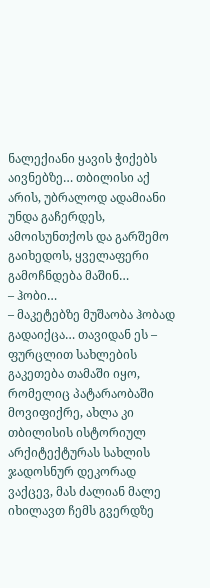ნალექიანი ყავის ჭიქებს აივნებზე… თბილისი აქ არის, უბრალოდ ადამიანი უნდა გაჩერდეს, ამოისუნთქოს და გარშემო გაიხედოს, ყველაფერი გამოჩნდება მაშინ…
– ჰობი…
– მაკეტებზე მუშაობა ჰობად გადაიქცა… თავიდან ეს – ფურცლით სახლების გაკეთება თამაში იყო, რომელიც პატარაობაში მოვიფიქრე, ახლა კი თბილისის ისტორიულ არქიტექტურას სახლის ჯადოსნურ დეკორად ვაქცევ, მას ძალიან მალე იხილავთ ჩემს გვერდზე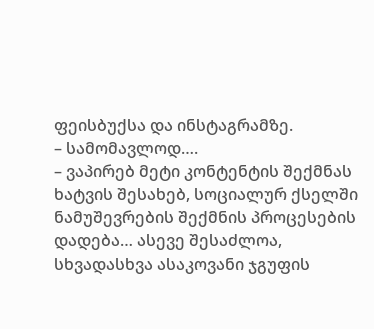ფეისბუქსა და ინსტაგრამზე.
– სამომავლოდ….
– ვაპირებ მეტი კონტენტის შექმნას ხატვის შესახებ, სოციალურ ქსელში ნამუშევრების შექმნის პროცესების დადება… ასევე შესაძლოა, სხვადასხვა ასაკოვანი ჯგუფის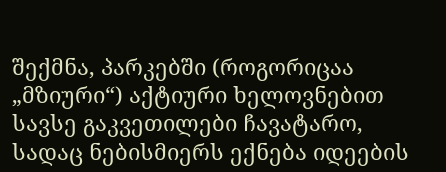შექმნა, პარკებში (როგორიცაა „მზიური“) აქტიური ხელოვნებით სავსე გაკვეთილები ჩავატარო, სადაც ნებისმიერს ექნება იდეების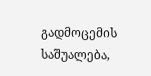გადმოცემის საშუალება,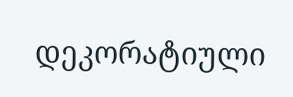დეკორატიული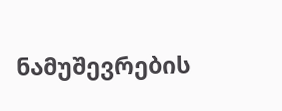ნამუშევრების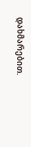დახმარებით.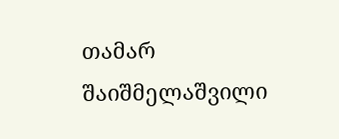თამარ შაიშმელაშვილი